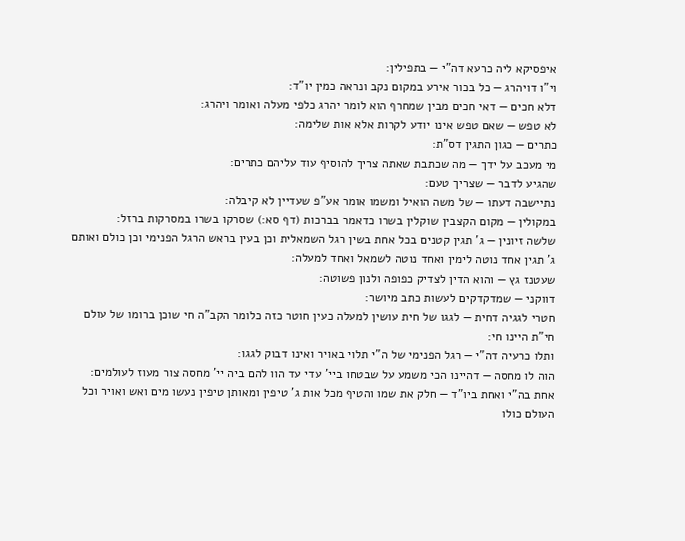איפסיקא ליה כרעא דה"י — בתפילין:
וי"ו דויהרג — כל בכור אירע במקום נקב ונראה כמין יו"ד:
דלא חכים — דאי חכים מבין שמחרף הוא לומר יהרג כלפי מעלה ואומר ויהרג:
לא טפש — שאם טפש אינו יודע לקרות אלא אות שלימה:
כתרים — כגון התגין דס"ת:
מי מעכב על ידך — מה שכתבת שאתה צריך להוסיף עוד עליהם כתרים:
שהגיע לדבר — שצריך טעם:
נתיישבה דעתו — של משה הואיל ומשמו אומר אע"פ שעדיין לא קיבלה:
במקולין — מקום הקצבין שוקלין בשרו כדאמר בברכות (דף סא:) שסרקו בשרו במסרקות ברזל:
שלשה זיונין — ג' תגין קטנים בכל אחת בשין רגל השמאלית וכן בעין בראש הרגל הפנימי וכן כולם ואותם ג' תגין אחד נוטה לימין ואחד נוטה לשמאל ואחד למעלה:
שעטנז גץ — והוא הדין לצדיק כפופה ולנון פשוטה:
דווקני — שמדקדקים לעשות כתב מיושר:
חטרי לגגיה דחית — לגגו של חית עושין למעלה כעין חוטר כזה כלומר הקב"ה חי שוכן ברומו של עולם חי"ת היינו חי:
ותלו כרעיה דה"י — רגל הפנימי של ה"י תלוי באויר ואינו דבוק לגגו:
הוה לו מחסה — דהיינו הכי משמע על שבטחו ביי' עדי עד הוו להם ביה יי' מחסה צור מעוז לעולמים:
אחת בה"י ואחת ביו"ד — חלק את שמו והטיף מכל אות ג' טיפין ומאותן טיפין נעשו מים ואש ואויר וכל העולם כולו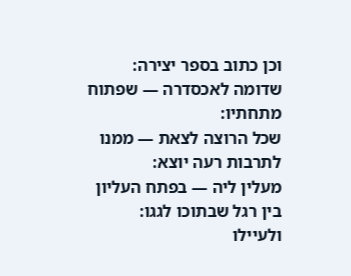וכן כתוב בספר יצירה:
שדומה לאכסדרה — שפתוח מתחתיו:
שכל הרוצה לצאת — ממנו לתרבות רעה יוצא:
מעלין ליה — בפתח העליון בין רגל שבתוכו לגגו:
ולעיילו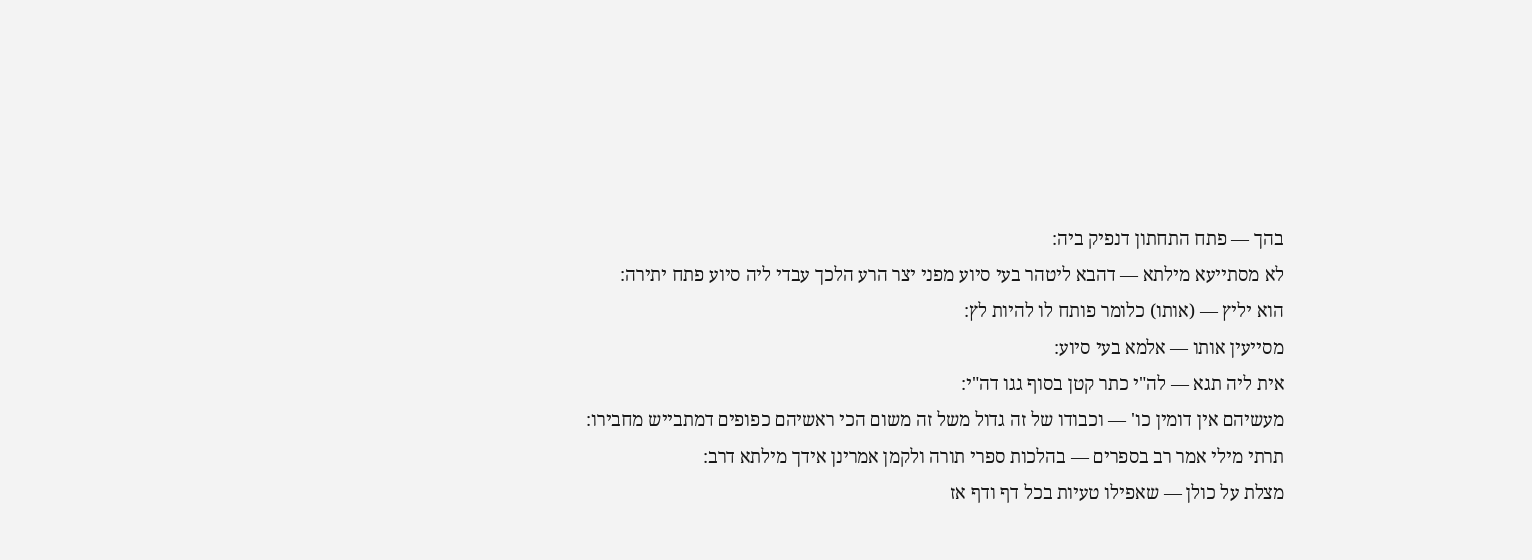בהך — פתח התחתון דנפיק ביה:
לא מסתייעא מילתא — דהבא ליטהר בעי סיוע מפני יצר הרע הלכך עבדי ליה סיוע פתח יתירה:
הוא יליץ — (אותו) כלומר פותח לו להיות לץ:
מסייעין אותו — אלמא בעי סיוע:
אית ליה תגא — לה"י כתר קטן בסוף גגו דה"י:
מעשיהם אין דומין כו' — וכבודו של זה גדול משל זה משום הכי ראשיהם כפופים דמתבייש מחבירו:
תרתי מילי אמר רב בספרים — בהלכות ספרי תורה ולקמן אמרינן אידך מילתא דרב:
מצלת על כולן — שאפילו טעיות בכל דף ודף אז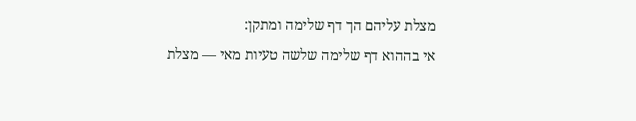מצלת עליהם הך דף שלימה ומתקן:
אי בההוא דף שלימה שלשה טעיות מאי — מצלת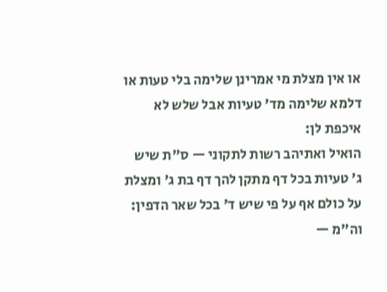או אין מצלת מי אמרינן שלימה בלי טעות או דלמא שלימה מד' טעיות אבל שלש לא איכפת לן:
הואיל ואתיהב רשות לתקוני — ס"ת שיש ג' טעיות בכל דף מתקן להך דף בת ג' ומצלת על כולם אף על פי שיש ד' בכל שאר הדפין:
וה"מ —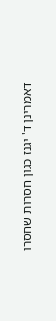דאמרינן ד' יגנז כגון חסרות שחסרו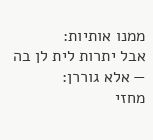ממנו אותיות:
אבל יתרות לית לן בה — אלא גוררן:
מחזי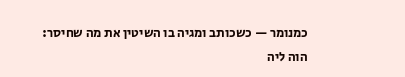כמנומר — כשכותב ומגיה בו השיטין את מה שחיסר:
הוה ליה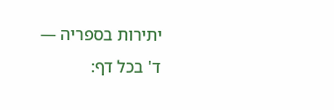יתירות בספריה — ד' בכל דף: